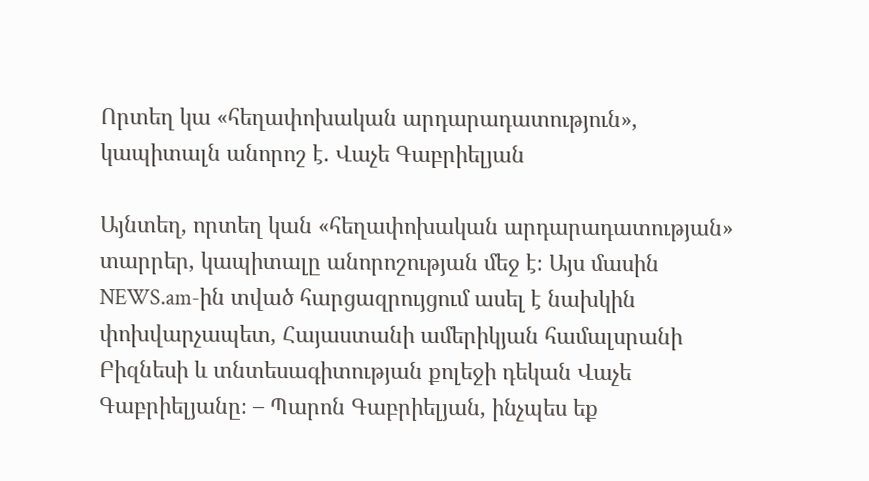Որտեղ կա «հեղափոխական արդարադատություն», կապիտալն անորոշ է. Վաչե Գաբրիելյան

Այնտեղ, որտեղ կան «հեղափոխական արդարադատության» տարրեր, կապիտալը անորոշության մեջ է։ Այս մասին NEWS.am-ին տված հարցազրույցում ասել է նախկին փոխվարչապետ, Հայաստանի ամերիկյան համալսրանի Բիզնեսի և տնտեսագիտության քոլեջի դեկան Վաչե Գաբրիելյանը։ – Պարոն Գաբրիելյան, ինչպես եք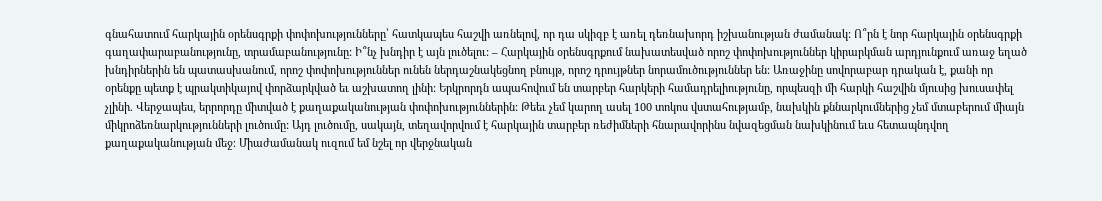գնահատում հարկային օրենսգրքի փոփոխությունները՝ հատկապես հաշվի առնելով, որ դա սկիզբ է առել դեռնախորդ իշխանության ժամանակ: Ո՞րն է նոր հարկային օրենսգրքի գաղափարաբանությունը, տրամաբանությունը: Ի՞նչ խնդիր է այն լուծելու: – Հարկային օրենսգրքում նախատեսված որոշ փոփոխություններ կիրարկման արդյունքում առաջ եղած խնդիրներին են պատասխանում, որոշ փոփոխություններ ունեն ներդաշնակեցնող բնույթ, որոշ դրույթներ նորամուծություններ են: Առաջինը սովորաբար դրական է, քանի որ օրենքը պետք է պրակտիկայով փորձարկված եւ աշխատող լինի: Երկրորդն ապահովում են տարբեր հարկերի համադրելիությունը, որպեսզի մի հարկի հաշվին մյուսից խուսափել չլինի. Վերջապես, երրորդը միտված է քաղաքականության փոփոխություններին: Թեեւ չեմ կարող ասել 100 տոկոս վստահությամբ, նախկին քննարկումներից չեմ մտաբերում միայն միկրոձեռնարկությունների լուծումը: Այդ լուծումը, սակայն, տեղավորվում է հարկային տարբեր ռեժիմների հնարավորինս նվազեցման նախկինում եւս հետապնդվող քաղաքականության մեջ։ Միաժամանակ ուզում եմ նշել որ վերջնական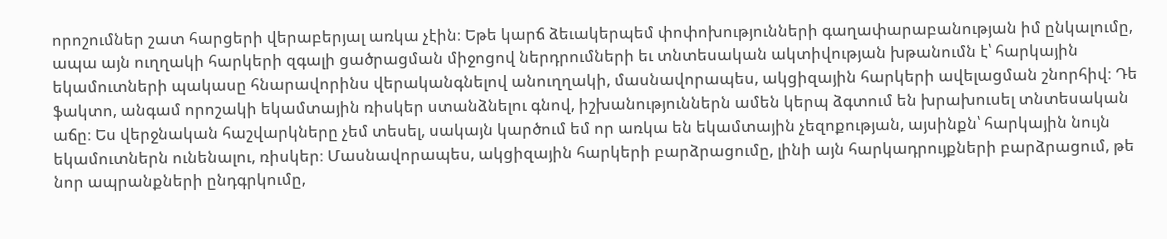որոշումներ շատ հարցերի վերաբերյալ առկա չէին։ Եթե կարճ ձեւակերպեմ փոփոխությունների գաղափարաբանության իմ ընկալումը, ապա այն ուղղակի հարկերի զգալի ցածրացման միջոցով ներդրումների եւ տնտեսական ակտիվության խթանումն է՝ հարկային եկամուտների պակասը հնարավորինս վերականգնելով անուղղակի, մասնավորապես, ակցիզային հարկերի ավելացման շնորհիվ։ Դե ֆակտո, անգամ որոշակի եկամտային ռիսկեր ստանձնելու գնով, իշխանություններն ամեն կերպ ձգտում են խրախուսել տնտեսական աճը։ Ես վերջնական հաշվարկները չեմ տեսել, սակայն կարծում եմ որ առկա են եկամտային չեզոքության, այսինքն՝ հարկային նույն եկամուտներն ունենալու, ռիսկեր։ Մասնավորապես, ակցիզային հարկերի բարձրացումը, լինի այն հարկադրույքների բարձրացում, թե նոր ապրանքների ընդգրկումը,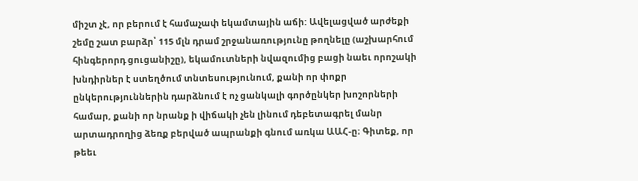միշտ չէ, որ բերում է համաչափ եկամտային աճի: Ավելացված արժեքի շեմը շատ բարձր՝ 115 մլն դրամ շրջանառությունը թողնելը (աշխարհում հինգերորդ ցուցանիշը), եկամուտների նվազումից բացի նաեւ որոշակի խնդիրներ է ստեղծում տնտեսությունում, քանի որ փոքր ընկերություններին դարձնում է ոչ ցանկալի գործընկեր խոշորների համար, քանի որ նրանք ի վիճակի չեն լինում դեբետագրել մանր արտադրողից ձեռք բերված ապրանքի գնում առկա ԱԱՀ-ը։ Գիտեք, որ թեեւ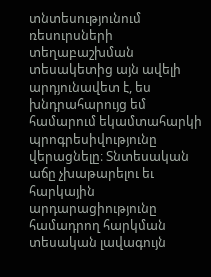տնտեսությունում ռեսուրսների տեղաբաշխման տեսակետից այն ավելի արդյունավետ է, ես խնդրահարույց եմ համարում եկամտահարկի պրոգրեսիվությունը վերացնելը։ Տնտեսական աճը չխաթարելու եւ հարկային արդարացիությունը համադրող հարկման տեսական լավագույն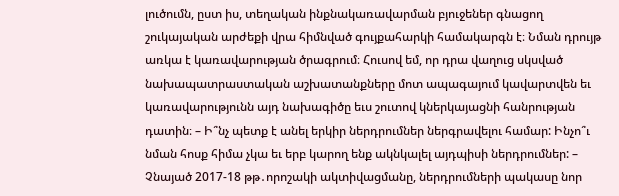լուծումն, ըստ իս, տեղական ինքնակառավարման բյուջեներ գնացող շուկայական արժեքի վրա հիմնված գույքահարկի համակարգն է։ Նման դրույթ առկա է կառավարության ծրագրում։ Հուսով եմ, որ դրա վաղուց սկսված նախապատրաստական աշխատանքները մոտ ապագայում կավարտվեն եւ կառավարությունն այդ նախագիծը եւս շուտով կներկայացնի հանրության դատին։ – Ի՞նչ պետք է անել երկիր ներդրումներ ներգրավելու համար: Ինչո՞ւ նման հոսք հիմա չկա եւ երբ կարող ենք ակնկալել այդպիսի ներդրումներ: – Չնայած 2017-18 թթ․որոշակի ակտիվացմանը, ներդրումների պակասը նոր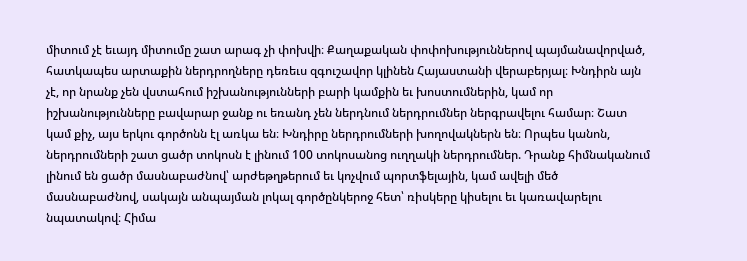միտում չէ եւայդ միտումը շատ արագ չի փոխվի։ Քաղաքական փոփոխություններով պայմանավորված, հատկապես արտաքին ներդրողները դեռեւս զգուշավոր կլինեն Հայաստանի վերաբերյալ։ Խնդիրն այն չէ, որ նրանք չեն վստահում իշխանությունների բարի կամքին եւ խոստումներին, կամ որ իշխանությունները բավարար ջանք ու եռանդ չեն ներդնում ներդրումներ ներգրավելու համար։ Շատ կամ քիչ, այս երկու գործոնն էլ առկա են։ Խնդիրը ներդրումների խողովակներն են։ Որպես կանոն, ներդրումների շատ ցածր տոկոսն է լինում 100 տոկոսանոց ուղղակի ներդրումներ. Դրանք հիմնականում լինում են ցածր մասնաբաժնով՝ արժեթղթերում եւ կոչվում պորտֆելային, կամ ավելի մեծ մասնաբաժնով, սակայն անպայման լոկալ գործընկերոջ հետ՝ ռիսկերը կիսելու եւ կառավարելու նպատակով։ Հիմա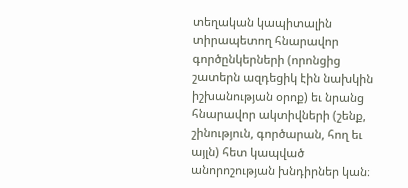տեղական կապիտալին տիրապետող հնարավոր գործընկերների (որոնցից շատերն ազդեցիկ էին նախկին իշխանության օրոք) եւ նրանց հնարավոր ակտիվների (շենք, շինություն, գործարան, հող եւ այլն) հետ կապված անորոշության խնդիրներ կան։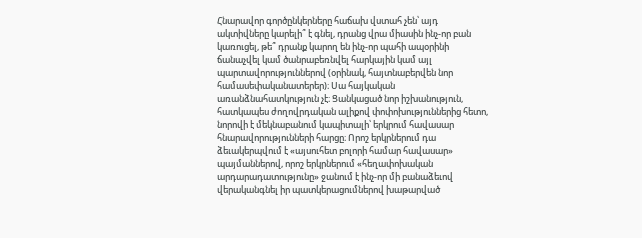Հնարավոր գործընկերները հաճախ վստահ չեն՝ այդ ակտիվները կարելի՞ է գնել, դրանց վրա միասին ինչ-որ բան կառուցել, թե՞ դրանք կարող են ինչ-որ պահի ապօրինի ճանաչվել կամ ծանրաբեռնվել հարկային կամ այլ պարտավորություններով (օրինակ, հայտնաբերվեն նոր համասեփականատերեր)։ Սա հայկական առանձնահատկություն չէ։ Ցանկացած նոր իշխանություն, հատկապես ժողովրդական ալիքով փոփոխություններից հետո, նորովի է մեկնաբանում կապիտալի՝ երկրում հավասար հնարավորությունների հարցը։ Որոշ երկրներում դա ձեւակերպվում է «այսուհետ բոլորի համար հավասար» պայմաններով, որոշ երկրներում «հեղափոխական արդարադատությունը» ջանում է ինչ-որ մի բանաձեւով վերականգնել իր պատկերացումներով խաթարված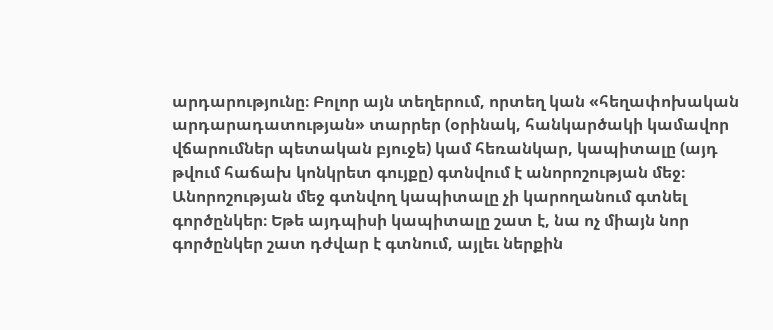արդարությունը։ Բոլոր այն տեղերում, որտեղ կան «հեղափոխական արդարադատության» տարրեր (օրինակ, հանկարծակի կամավոր վճարումներ պետական բյուջե) կամ հեռանկար, կապիտալը (այդ թվում հաճախ կոնկրետ գույքը) գտնվում է անորոշության մեջ։ Անորոշության մեջ գտնվող կապիտալը չի կարողանում գտնել գործընկեր։ Եթե այդպիսի կապիտալը շատ է, նա ոչ միայն նոր գործընկեր շատ դժվար է գտնում, այլեւ ներքին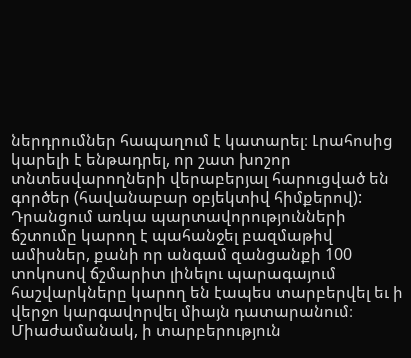ներդրումներ հապաղում է կատարել։ Լրահոսից կարելի է ենթադրել, որ շատ խոշոր տնտեսվարողների վերաբերյալ հարուցված են գործեր (հավանաբար օբյեկտիվ հիմքերով): Դրանցում առկա պարտավորությունների ճշտումը կարող է պահանջել բազմաթիվ ամիսներ, քանի որ անգամ զանցանքի 100 տոկոսով ճշմարիտ լինելու պարագայում հաշվարկները կարող են էապես տարբերվել եւ ի վերջո կարգավորվել միայն դատարանում։ Միաժամանակ, ի տարբերություն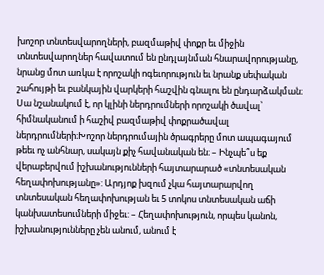խոշոր տնտեսվարողների, բազմաթիվ փոքր եւ միջին տնտեսվարողներ հավատում են ընդլայնման հնարավորությանը, նրանց մոտ առկա է որոշակի ոգեւորություն եւ նրանք սեփական շահույթի եւ բանկային վարկերի հաշվին գնալու են ընդարձակման։ Սա նշանակում է, որ կլինի ներդրումների որոշակի ծավալ՝ հիմնականում ի հաշիվ բազմաթիվ փոքրածավալ ներդրումների։Խոշոր ներդրումային ծրագրերը մոտ ապագայում թեեւ ոչ անհնար, սակայն քիչ հավանական են։ – Ինչպե՞ս եք վերաբերվում իշխանությունների հայտարարած «տնտեսական հեղափոխությանը»: Արդյոք խզում չկա հայտարարվող տնտեսական հեղափոխության եւ 5 տոկոս տնտեսական աճի կանխատեսումների միջեւ: – Հեղափոխություն, որպես կանոն, իշխանությունները չեն անում, անում է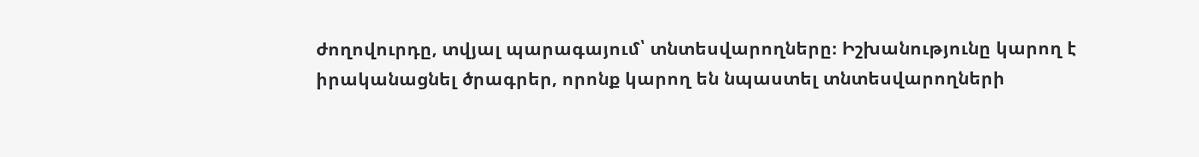ժողովուրդը, տվյալ պարագայում՝ տնտեսվարողները։ Իշխանությունը կարող է իրականացնել ծրագրեր, որոնք կարող են նպաստել տնտեսվարողների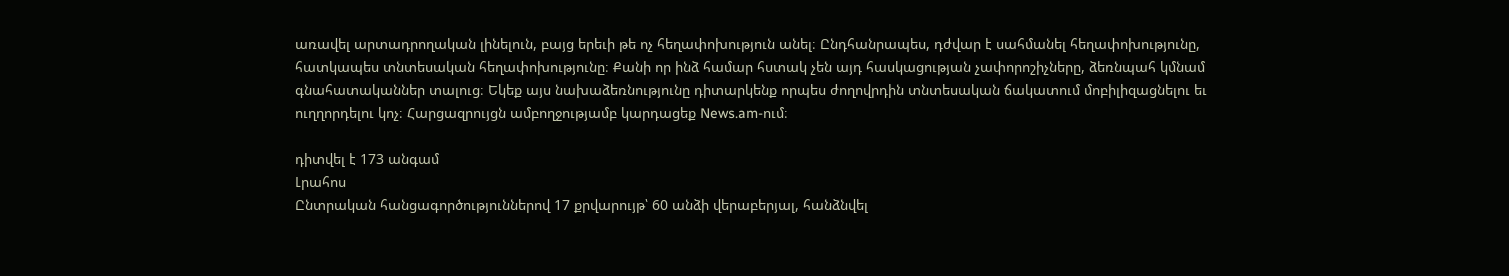առավել արտադրողական լինելուն, բայց երեւի թե ոչ հեղափոխություն անել։ Ընդհանրապես, դժվար է սահմանել հեղափոխությունը, հատկապես տնտեսական հեղափոխությունը։ Քանի որ ինձ համար հստակ չեն այդ հասկացության չափորոշիչները, ձեռնպահ կմնամ գնահատականներ տալուց։ Եկեք այս նախաձեռնությունը դիտարկենք որպես ժողովրդին տնտեսական ճակատում մոբիլիզացնելու եւ ուղղորդելու կոչ։ Հարցազրույցն ամբողջությամբ կարդացեք News.am-ում։

դիտվել է 173 անգամ
Լրահոս
Ընտրական հանցագործություններով 17 քրվարույթ՝ 60 անձի վերաբերյալ, հանձնվել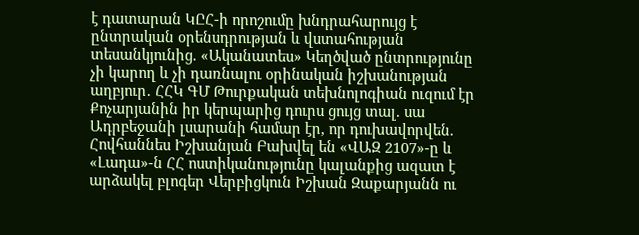է դատարան ԿԸՀ-ի որոշումը խնդրահարույց է ընտրական օրենսդրության և վստահության տեսանկյունից. «Ականատես» Կեղծված ընտրությունը չի կարող և չի դառնալու օրինական իշխանության աղբյուր․ ՀՀԿ ԳՄ Թուրքական տեխնոլոգիան ուզում էր Քոչարյանին իր կերպարից դուրս ցույց տալ. սա Ադրբեջանի լսարանի համար էր, որ դուխավորվեն. Հովհաննես Իշխանյան Բախվել են «ՎԱԶ 2107»-ը և «Լադա»-ն ՀՀ ոստիկանությունը կալանքից ազատ է արձակել բլոգեր Վերբիցկուն Իշխան Զաքարյանն ու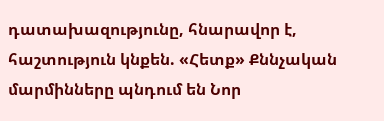դատախազությունը, հնարավոր է, հաշտություն կնքեն. «Հետք» Քննչական մարմինները պնդում են Նոր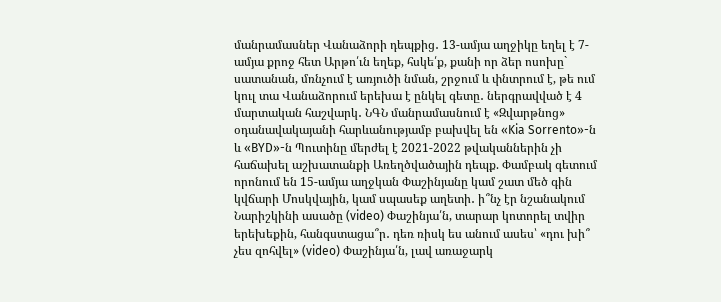մանրամասներ Վանաձորի դեպքից․ 13-ամյա աղջիկը եղել է 7-ամյա քրոջ հետ Արթո՛ւն եղեք, հսկե՛ք, քանի որ ձեր ոսոխը` սատանան, մռնչում է առյուծի նման, շրջում և փնտրում է, թե ում կուլ տա Վանաձորում երեխա է ընկել գետը․ ներգրավված է 4 մարտական հաշվարկ․ ՆԳՆ մանրամասնում է «Զվարթնոց» օդանավակայանի հարևանությամբ բախվել են «Kia Sorrento»-ն և «BYD»-ն Պուտինը մերժել է 2021-2022 թվականներին չի հաճախել աշխատանքի Առեղծվածային դեպք. Փամբակ գետում որոնում են 15-ամյա աղջկան Փաշինյանը կամ շատ մեծ գին կվճարի Մոսկվային, կամ սպասեք աղետի․ ի՞նչ էր նշանակում Նարիշկինի ասածը (video) Փաշինյա՛ն, տարար կոտորել տվիր երեխեքին, հանգստացա՞ր․ դեռ ռիսկ ես անում ասես՝ «դու խի՞ չես զոհվել» (video) Փաշինյա՛ն, լավ առաջարկ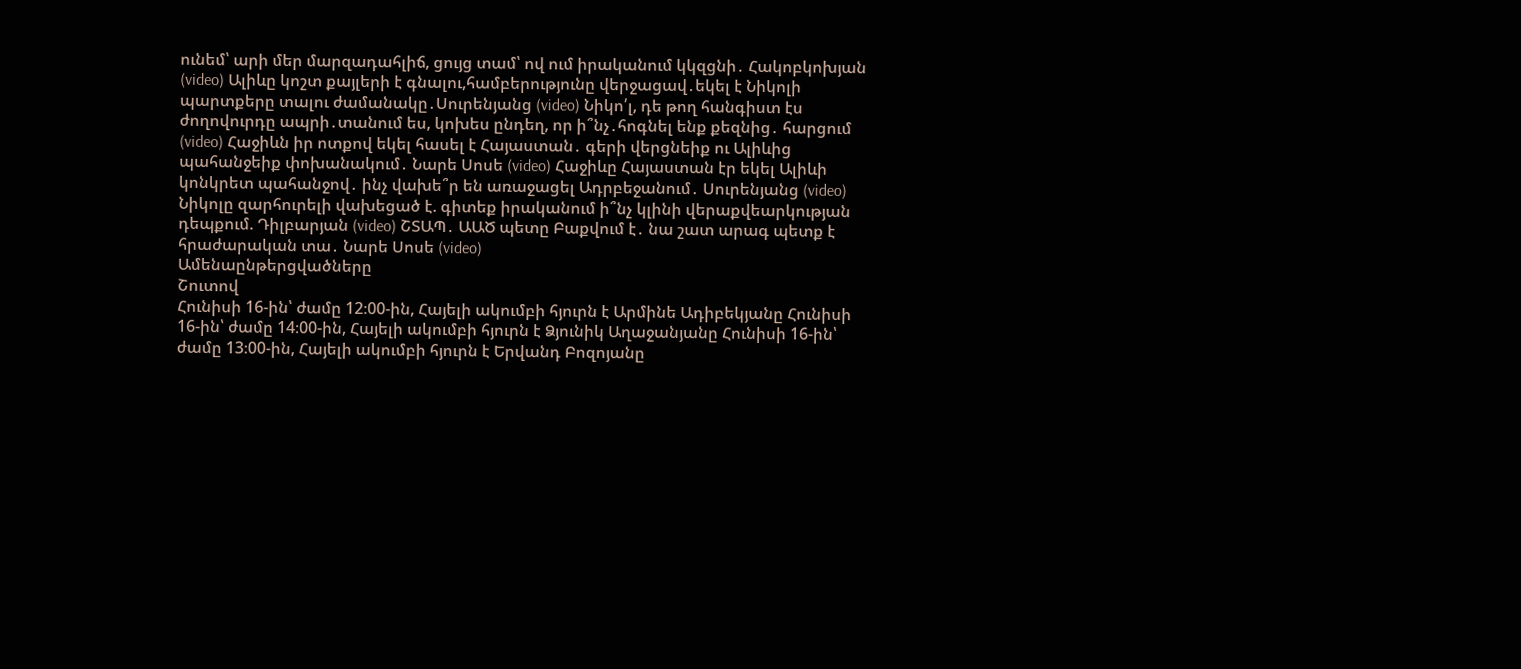ունեմ՝ արի մեր մարզադահլիճ, ցույց տամ՝ ով ում իրականում կկզցնի․ Հակոբկոխյան (video) Ալիևը կոշտ քայլերի է գնալու,համբերությունը վերջացավ․եկել է Նիկոլի պարտքերը տալու ժամանակը․Սուրենյանց (video) Նիկո՛լ, դե թող հանգիստ էս ժողովուրդը ապրի․տանում ես, կոխես ընդեղ, որ ի՞նչ․հոգնել ենք քեզնից․ հարցում (video) Հաջիևն իր ոտքով եկել հասել է Հայաստան․ գերի վերցնեիք ու Ալիևից պահանջեիք փոխանակում․ Նարե Սոսե (video) Հաջիևը Հայաստան էր եկել Ալիևի կոնկրետ պահանջով․ ինչ վախե՞ր են առաջացել Ադրբեջանում․ Սուրենյանց (video) Նիկոլը զարհուրելի վախեցած է. գիտեք իրականում ի՞նչ կլինի վերաքվեարկության դեպքում. Դիլբարյան (video) ՇՏԱՊ․ ԱԱԾ պետը Բաքվում է․ նա շատ արագ պետք է հրաժարական տա․ Նարե Սոսե (video)
Ամենաընթերցվածները
Շուտով
Հունիսի 16-ին՝ ժամը 12։00-ին, Հայելի ակումբի հյուրն է Արմինե Ադիբեկյանը Հունիսի 16-ին՝ ժամը 14։00-ին, Հայելի ակումբի հյուրն է Ձյունիկ Աղաջանյանը Հունիսի 16-ին՝ ժամը 13։00-ին, Հայելի ակումբի հյուրն է Երվանդ Բոզոյանը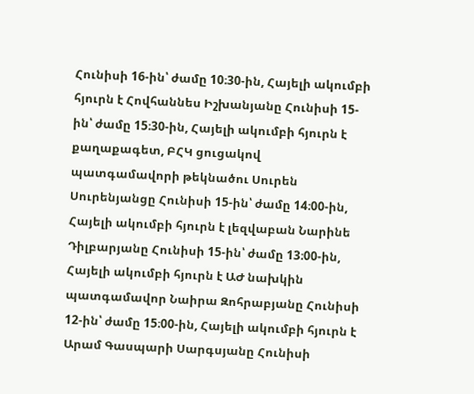Հունիսի 16-ին՝ ժամը 10։30-ին, Հայելի ակումբի հյուրն է Հովհաննես Իշխանյանը Հունիսի 15-ին՝ ժամը 15։30-ին, Հայելի ակումբի հյուրն է քաղաքագետ, ԲՀԿ ցուցակով պատգամավորի թեկնածու Սուրեն Սուրենյանցը Հունիսի 15-ին՝ ժամը 14։00-ին, Հայելի ակումբի հյուրն է լեզվաբան Նարինե Դիլբարյանը Հունիսի 15-ին՝ ժամը 13։00-ին, Հայելի ակումբի հյուրն է ԱԺ նախկին պատգամավոր Նաիրա Զոհրաբյանը Հունիսի 12-ին՝ ժամը 15։00-ին, Հայելի ակումբի հյուրն է Արամ Գասպարի Սարգսյանը Հունիսի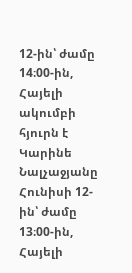12-ին՝ ժամը 14։00-ին, Հայելի ակումբի հյուրն է Կարինե Նալչաջյանը Հունիսի 12-ին՝ ժամը 13։00-ին, Հայելի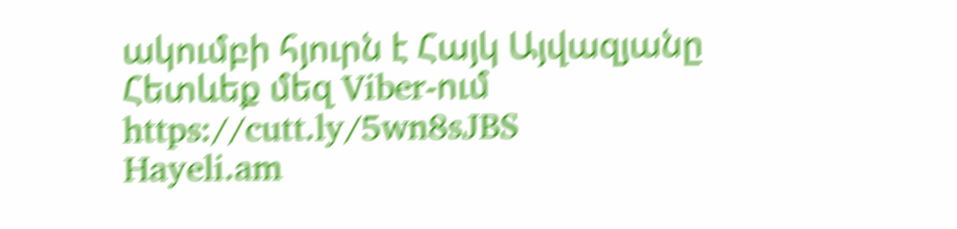ակումբի հյուրն է Հայկ Այվազյանը
Հետևեք մեզ Viber-ում https://cutt.ly/5wn8sJBS
Hayeli.am